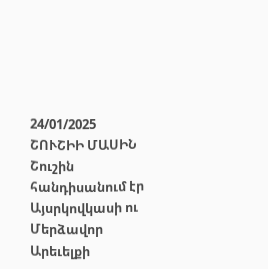24/01/2025
ՇՈՒՇԻԻ ՄԱՍԻՆ
Շուշին հանդիսանում էր Այսրկովկասի ու Մերձավոր Արեւելքի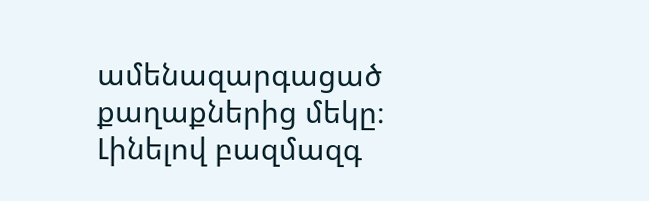ամենազարգացած քաղաքներից մեկը։ Լինելով բազմազգ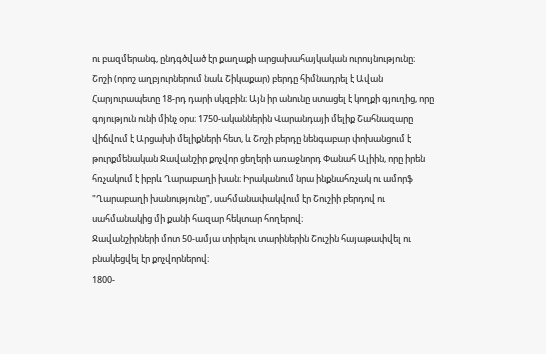ու բազմերանգ, ընդգծված էր քաղաքի արցախահայկական ուրույնությունը։
Շոշի (որոշ աղբյուրներում նաև Շիկաքար) բերդը հիմնադրել է Ավան Հարյուրապետը 18-րդ դարի սկզբին։ Այն իր անունը ստացել է կողքի գյուղից, որը գոյություն ունի մինչ օրս։ 1750-ականներին Վարանդայի մելիք Շահնազարը վիճվում է Արցախի մելիքների հետ, և Շոշի բերդը նենգաբար փոխանցում է թուրքմենական Ջավանշիր քոչվոր ցեղերի առաջնորդ Փանահ Ալիին, որը իրեն հռչակում է իբրև Ղարաբաղի խան։ Իրականում նրա ինքնահռչակ ու ամորֆ "Ղարաբաղի խանությունը", սահմանափակվում էր Շուշիի բերդով ու սահմանակից մի քանի հազար հեկտար հողերով։
Ջավանշիրների մոտ 50-ամյա տիրելու տարիներին Շուշին հայաթափվել ու բնակեցվել էր քոչվորներով։
1800-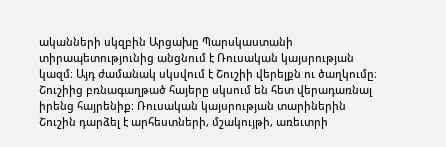ականների սկզբին Արցախը Պարսկաստանի տիրապետությունից անցնում է Ռուսական կայսրության կազմ։ Այդ ժամանակ սկսվում է Շուշիի վերելքն ու ծաղկումը։
Շուշիից բռնագաղթած հայերը սկսում են հետ վերադառնալ իրենց հայրենիք։ Ռուսական կայսրության տարիներին Շուշին դարձել է արհեստների, մշակույթի, առեւտրի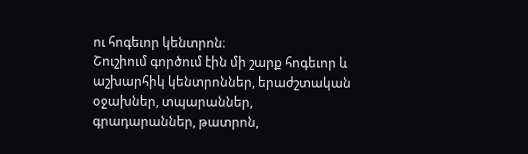ու հոգեւոր կենտրոն։
Շուշիում գործում էին մի շարք հոգեւոր և աշխարհիկ կենտրոններ, երաժշտական օջախներ, տպարաններ, գրադարաններ, թատրոն,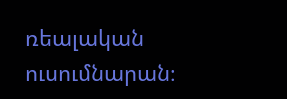ռեալական ուսումնարան։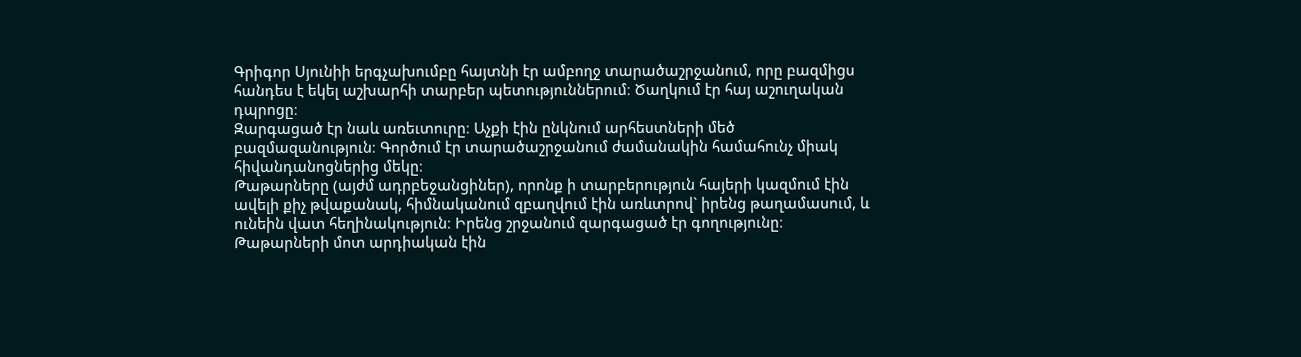Գրիգոր Սյունիի երգչախումբը հայտնի էր ամբողջ տարածաշրջանում, որը բազմիցս հանդես է եկել աշխարհի տարբեր պետություններում։ Ծաղկում էր հայ աշուղական դպրոցը։
Զարգացած էր նաև առեւտուրը։ Աչքի էին ընկնում արհեստների մեծ բազմազանություն։ Գործում էր տարածաշրջանում ժամանակին համահունչ միակ հիվանդանոցներից մեկը։
Թաթարները (այժմ ադրբեջանցիներ), որոնք ի տարբերություն հայերի կազմում էին ավելի քիչ թվաքանակ, հիմնականում զբաղվում էին առևտրով` իրենց թաղամասում, և ունեին վատ հեղինակություն։ Իրենց շրջանում զարգացած էր գողությունը։ Թաթարների մոտ արդիական էին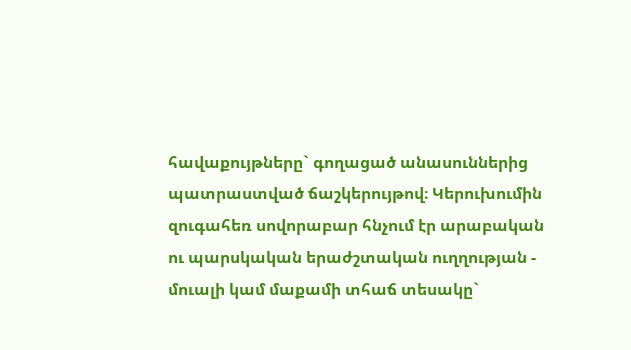հավաքույթները` գողացած անասուններից պատրաստված ճաշկերույթով։ Կերուխումին զուգահեռ սովորաբար հնչում էր արաբական ու պարսկական երաժշտական ուղղության - մուալի կամ մաքամի տհաճ տեսակը`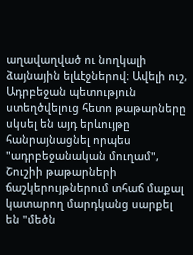աղավաղված ու նողկալի ձայնային ելևէջներով։ Ավելի ուշ, Ադրբեջան պետություն ստեղծվելուց հետո թաթարները սկսել են այդ երևույթը հանրայնացնել որպես "ադրբեջանական մուղամ", Շուշիի թաթարների ճաշկերույթներում տհաճ մաքալ կատարող մարդկանց սարքել են "մեծն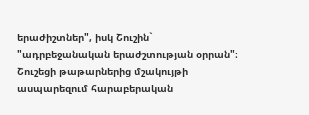երաժիշտներ", իսկ Շուշին` "ադրբեջանական երաժշտության օրրան"։
Շուշեցի թաթարներից մշակույթի ասպարեզում հարաբերական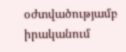օժտվածությամբ իրականում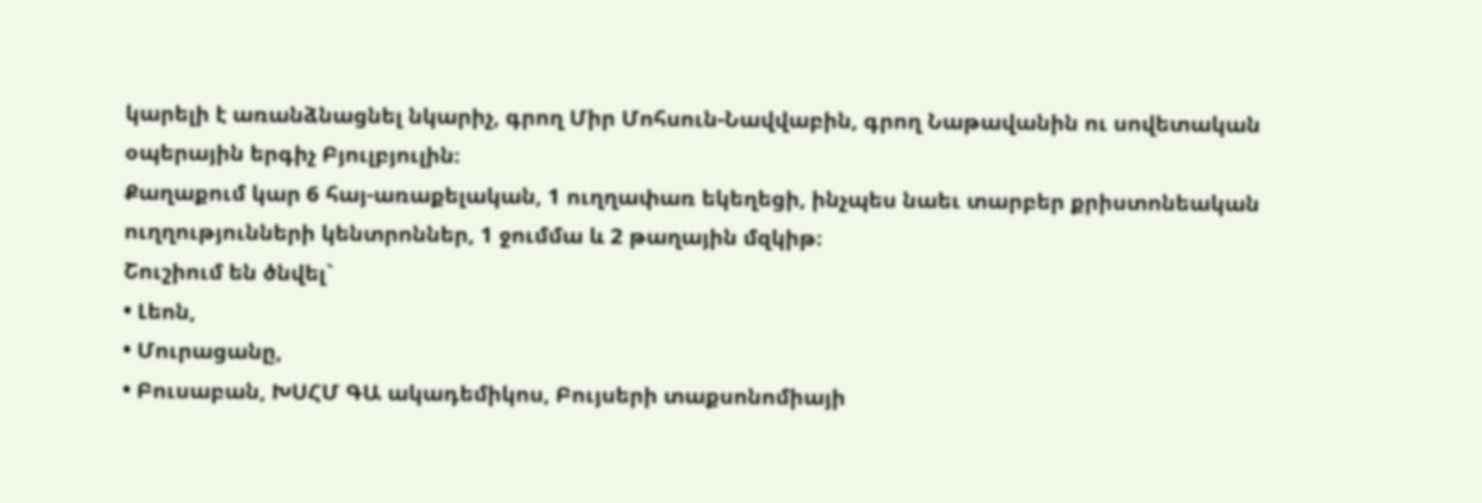կարելի է առանձնացնել նկարիչ, գրող Միր Մոհսուն-Նավվաբին, գրող Նաթավանին ու սովետական օպերային երգիչ Բյուլբյուլին։
Քաղաքում կար 6 հայ-առաքելական, 1 ուղղափառ եկեղեցի, ինչպես նաեւ տարբեր քրիստոնեական ուղղությունների կենտրոններ, 1 ջումմա և 2 թաղային մզկիթ։
Շուշիում են ծնվել`
• Լեոն,
• Մուրացանը,
• Բուսաբան, ԽՍՀՄ ԳԱ ակադեմիկոս, Բույսերի տաքսոնոմիայի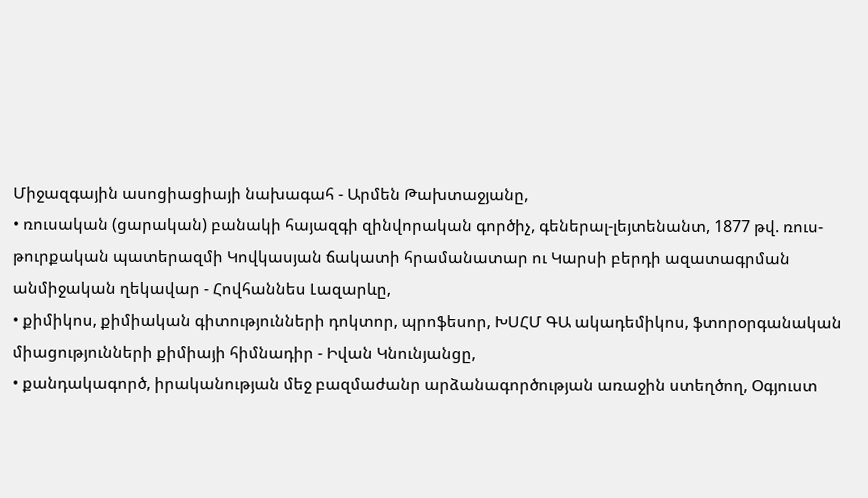Միջազգային ասոցիացիայի նախագահ - Արմեն Թախտաջյանը,
• ռուսական (ցարական) բանակի հայազգի զինվորական գործիչ, գեներալ-լեյտենանտ, 1877 թվ. ռուս-թուրքական պատերազմի Կովկասյան ճակատի հրամանատար ու Կարսի բերդի ազատագրման անմիջական ղեկավար - Հովհաննես Լազարևը,
• քիմիկոս, քիմիական գիտությունների դոկտոր, պրոֆեսոր, ԽՍՀՄ ԳԱ ակադեմիկոս, ֆտորօրգանական միացությունների քիմիայի հիմնադիր - Իվան Կնունյանցը,
• քանդակագործ, իրականության մեջ բազմաժանր արձանագործության առաջին ստեղծող, Օգյուստ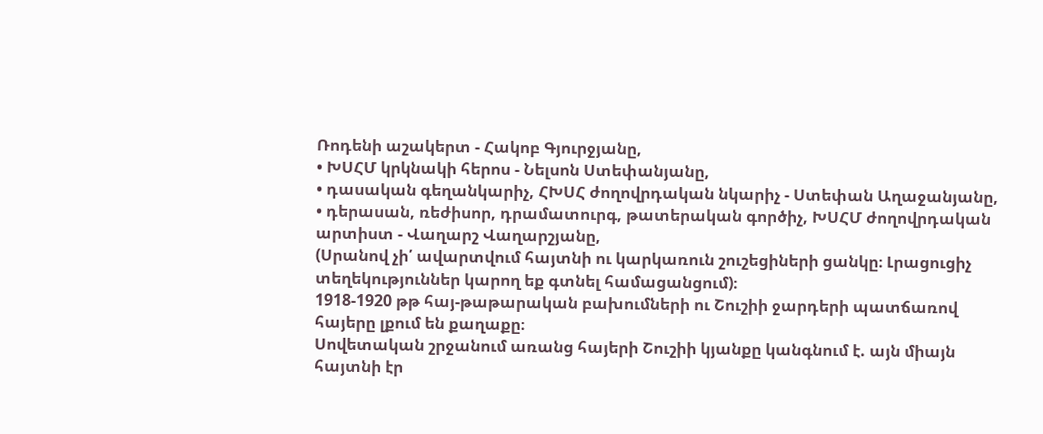Ռոդենի աշակերտ - Հակոբ Գյուրջյանը,
• ԽՍՀՄ կրկնակի հերոս - Նելսոն Ստեփանյանը,
• դասական գեղանկարիչ, ՀԽՍՀ ժողովրդական նկարիչ - Ստեփան Աղաջանյանը,
• դերասան, ռեժիսոր, դրամատուրգ, թատերական գործիչ, ԽՍՀՄ ժողովրդական արտիստ - Վաղարշ Վաղարշյանը,
(Սրանով չի՛ ավարտվում հայտնի ու կարկառուն շուշեցիների ցանկը։ Լրացուցիչ տեղեկություններ կարող եք գտնել համացանցում)։
1918-1920 թթ հայ-թաթարական բախումների ու Շուշիի ջարդերի պատճառով հայերը լքում են քաղաքը։
Սովետական շրջանում առանց հայերի Շուշիի կյանքը կանգնում է. այն միայն հայտնի էր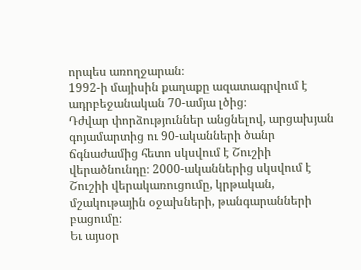որպես առողջարան։
1992-ի մայիսին քաղաքը ազատագրվում է ադրբեջանական 70-ամյա լծից։
Դժվար փորձություններ անցնելով, արցախյան գոյամարտից ու 90-ականների ծանր ճգնաժամից հետո սկսվում է Շուշիի վերածնունդը։ 2000-ականներից սկսվում է Շուշիի վերակառուցումը, կրթական, մշակութային օջախների, թանգարանների բացումը։
Եւ այսօր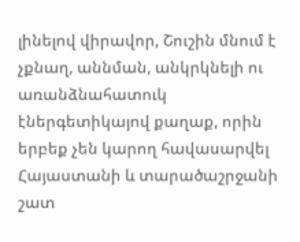լինելով վիրավոր, Շուշին մնում է չքնաղ, աննման, անկրկնելի ու առանձնահատուկ էներգետիկայով քաղաք, որին երբեք չեն կարող հավասարվել Հայաստանի և տարածաշրջանի շատ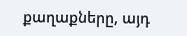քաղաքները, այդ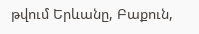թվում Երևանը, Բաքուն,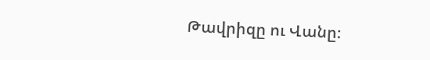Թավրիզը ու Վանը։